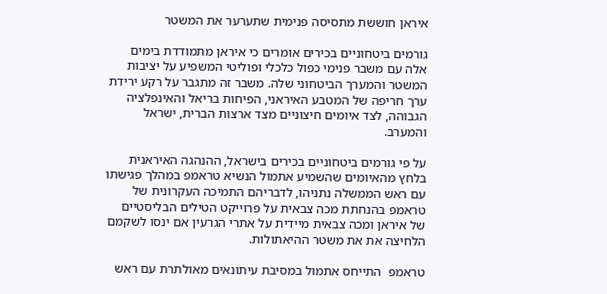איראן חוששת מתסיסה פנימית שתערער את המשטר

גורמים ביטחוניים בכירים אומרים כי איראן מתמודדת בימים אלה עם משבר פנימי כפול כלכלי ופוליטי המשפיע על יציבות המשטר והמערך הביטחוני שלה. משבר זה מתגבר על רקע ירידת ערך חריפה של המטבע האיראני, הפיחות בריאל והאינפלציה הגבוהה, לצד איומים חיצוניים מצד ארצות הברית, ישראל והמערב.

על פי גורמים ביטחוניים בכירים בישראל, ההנהגה האיראנית בלחץ מהאיומים שהשמיע אתמול הנשיא טראמפ במהלך פגישתו עם ראש הממשלה נתניהו, לדבריהם התמיכה העקרונית של טראמפ בהנחתת מכה צבאית על פרוייקט הטילים הבליסטיים של איראן ומכה צבאית מיידית על אתרי הגרעין אם ינסו לשקמם הלחיצה את את משטר ההיאתולות.

טראמפ  התייחס אתמול במסיבת עיתונאים מאולתרת עם ראש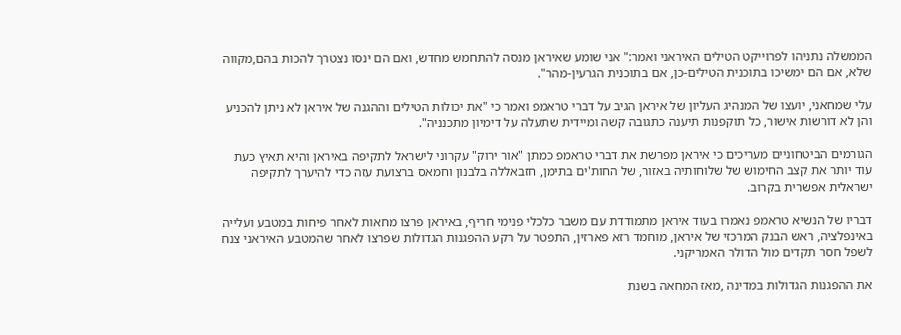הממשלה נתניהו לפרוייקט הטילים האיראני ואמר:" אני שומע שאיראן מנסה להתחמש מחדש, ואם הם ינסו נצטרך להכות בהם,מקווה שלא, אם הם ימשיכו בתוכנית הטילים-כן, אם בתוכנית הגרעין-מהר".

עלי שמחאני, יועצו של המנהיג העליון של איראן הגיב על דברי טראמפ ואמר כי "את יכולות הטילים וההגנה של איראן לא ניתן להכניע והן לא דורשות אישור, כל תוקפנות תיענה כתגובה קשה ומיידית שתעלה על דימיון מתכנניה".

הגורמים הביטחוניים מעריכים כי איראן מפרשת את דברי טראמפ כמתן "אור ירוק" עקרוני לישראל לתקיפה באיראן והיא תאיץ כעת עוד יותר את קצב החימוש של שלוחותיה באזור, של החות'ים בתימן, חזבאללה בלבנון וחמאס ברצועת עזה כדי להיערך לתקיפה ישראלית אפשרית בקרוב.

דבריו של הנשיא טראמפ נאמרו בעוד איראן מתמודדת עם משבר כלכלי פנימי חריף, באיראן פרצו מחאות לאחר פיחות במטבע ועלייה באינפלציה, ראש הבנק המרכזי של איראן, מוחמד רזא פארזין, התפטר על רקע ההפגנות הגדולות שפרצו לאחר שהמטבע האיראני צנח לשפל חסר תקדים מול הדולר האמריקני.

את ההפגנות הגדולות במדינה ,מאז המחאה בשנת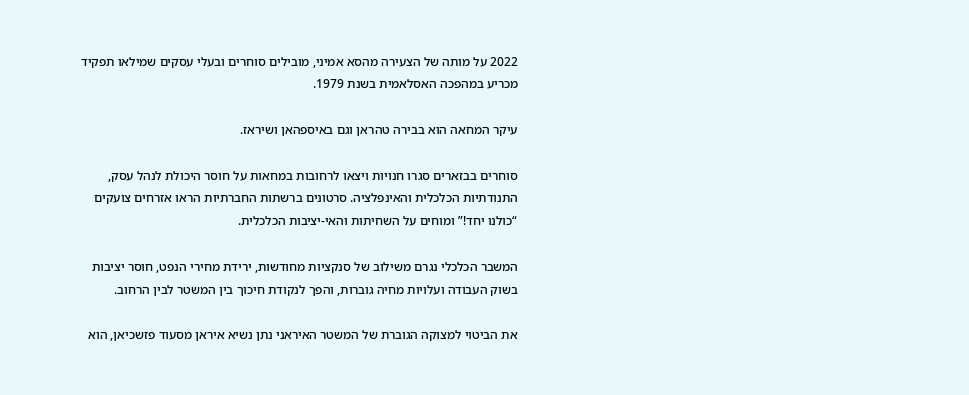2022 על מותה של הצעירה מהסא אמיני, מובילים סוחרים ובעלי עסקים שמילאו תפקיד מכריע במהפכה האסלאמית בשנת 1979.

עיקר המחאה הוא בבירה טהראן וגם באיספהאן ושיראז.

סוחרים בבזארים סגרו חנויות ויצאו לרחובות במחאות על חוסר היכולת לנהל עסק, התנודתיות הכלכלית והאינפלציה. סרטונים ברשתות החברתיות הראו אזרחים צועקים “כולנו יחד!” ומוחים על השחיתות והאי‑יציבות הכלכלית.

המשבר הכלכלי נגרם משילוב של סנקציות מחודשות, ירידת מחירי הנפט, חוסר יציבות בשוק העבודה ועלויות מחיה גוברות, והפך לנקודת חיכוך בין המשטר לבין הרחוב.

את הביטוי למצוקה הגוברת של המשטר האיראני נתן נשיא איראן מסעוד פזשכיאן, הוא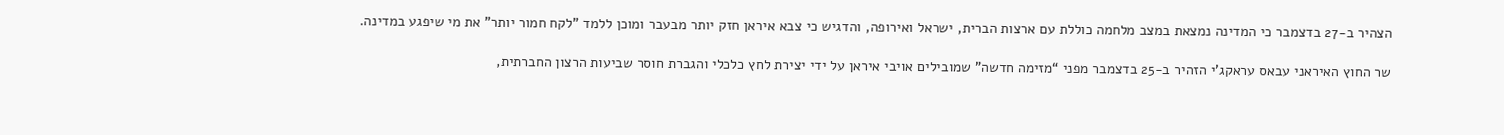הצהיר ב-27 בדצמבר כי המדינה נמצאת במצב מלחמה כוללת עם ארצות הברית, ישראל ואירופה, והדגיש כי צבא איראן חזק יותר מבעבר ומוכן ללמד "לקח חמור יותר" את מי שיפגע במדינה.

שר החוץ האיראני עבאס עראקג'י הזהיר ב-25 בדצמבר מפני “מזימה חדשה” שמובילים אויבי איראן על ידי יצירת לחץ כלכלי והגברת חוסר שביעות הרצון החברתית,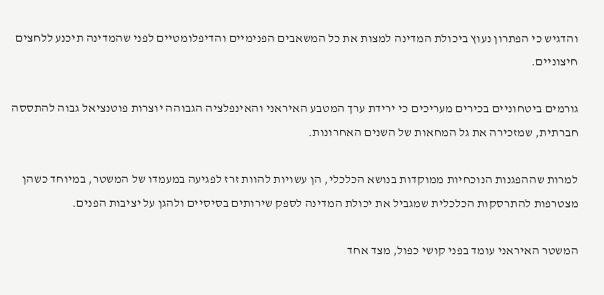והדגיש כי הפתרון נעוץ ביכולת המדינה למצות את כל המשאבים הפנימיים והדיפלומטיים לפני שהמדינה תיכנע ללחצים חיצוניים.

גורמים ביטחוניים בכירים מעריכים כי ירידת ערך המטבע האיראני והאינפלציה הגבוהה יוצרות פוטנציאל גבוה להתססה חברתית, שמזכירה את גל המחאות של השנים האחרונות.

למרות שההפגנות הנוכחיות ממוקדות בנושא הכלכלי, הן עשויות להוות זרז לפגיעה במעמדו של המשטר, במיוחד כשהן מצטרפות להתרסקות הכלכלית שמגביל את יכולת המדינה לספק שירותים בסיסיים ולהגן על יציבות הפנים.

המשטר האיראני עומד בפני קושי כפול, מצד אחד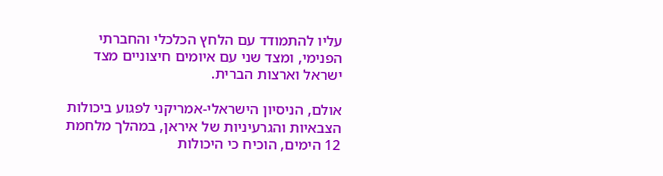עליו להתמודד עם הלחץ הכלכלי והחברתי הפנימי, ומצד שני עם איומים חיצוניים מצד ישראל וארצות הברית.

אולם, הניסיון הישראלי-אמריקני לפגוע ביכולות הצבאיות והגרעיניות של איראן, במהלך מלחמת 12 הימים, הוכיח כי היכולות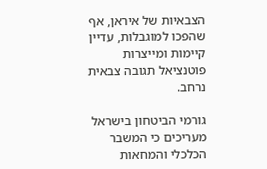הצבאיות של איראן, אף שהפכו למוגבלות, עדיין קיימות ומייצרות פוטנציאל תגובה צבאית נרחב.

גורמי הביטחון בישראל מעריכים כי המשבר הכלכלי והמחאות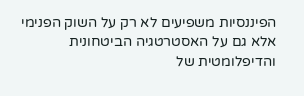הפיננסיות משפיעים לא רק על השוק הפנימי אלא גם על האסטרטגיה הביטחונית והדיפלומטית של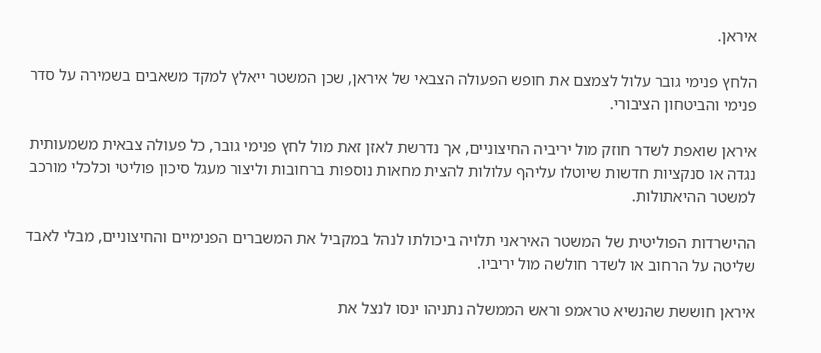איראן.

הלחץ פנימי גובר עלול לצמצם את חופש הפעולה הצבאי של איראן, שכן המשטר ייאלץ למקד משאבים בשמירה על סדר פנימי והביטחון הציבורי.

איראן שואפת לשדר חוזק מול יריביה החיצוניים, אך נדרשת לאזן זאת מול לחץ פנימי גובר, כל פעולה צבאית משמעותית נגדה או סנקציות חדשות שיוטלו עליהף עלולות להצית מחאות נוספות ברחובות וליצור מעגל סיכון פוליטי וכלכלי מורכב למשטר ההיאתולות.

ההישרדות הפוליטית של המשטר האיראני תלויה ביכולתו לנהל במקביל את המשברים הפנימיים והחיצוניים, מבלי לאבד שליטה על הרחוב או לשדר חולשה מול יריביו.

איראן חוששת שהנשיא טראמפ וראש הממשלה נתניהו ינסו לנצל את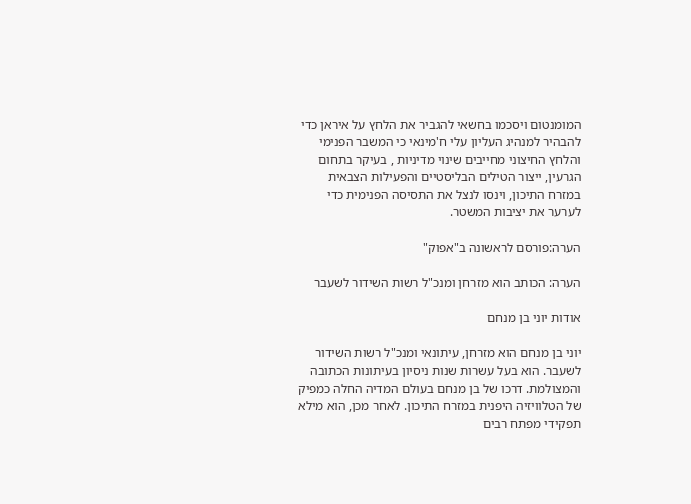המומנטום ויסכמו בחשאי להגביר את הלחץ על איראן כדי להבהיר למנהיג העליון עלי ח'מינאי כי המשבר הפנימי והלחץ החיצוני מחייבים שינוי מדיניות , בעיקר בתחום הגרעין, ייצור הטילים הבליסטיים והפעילות הצבאית במזרח התיכון, וינסו לנצל את התסיסה הפנימית כדי לערער את יציבות המשטר.

הערה:פורסם לראשונה ב"אפוק"

הערה: הכותב הוא מזרחן ומנכ"ל רשות השידור לשעבר

אודות יוני בן מנחם

יוני בן מנחם הוא מזרחן, עיתונאי ומנכ"ל רשות השידור לשעבר. הוא בעל עשרות שנות ניסיון בעיתונות הכתובה והמצולמת. דרכו של בן מנחם בעולם המדיה החלה כמפיק של הטלוויזיה היפנית במזרח התיכון. לאחר מכן, הוא מילא תפקידי מפתח רבים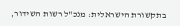בתקשורת הישראלית: מנכ"ל רשות השידור,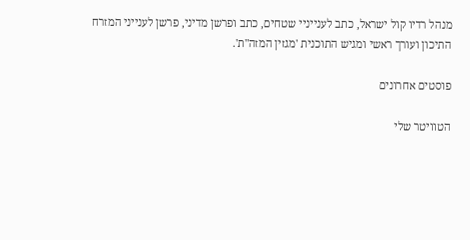מנהל רדיו קול ישראל, כתב לענייניי שטחים, כתב ופרשן מדיני, פרשן לענייני המזרח התיכון ועורך ראשי ומגיש התוכנית 'מגזין המזה"ת'.

פוסטים אחרונים

הטוויטר שלי